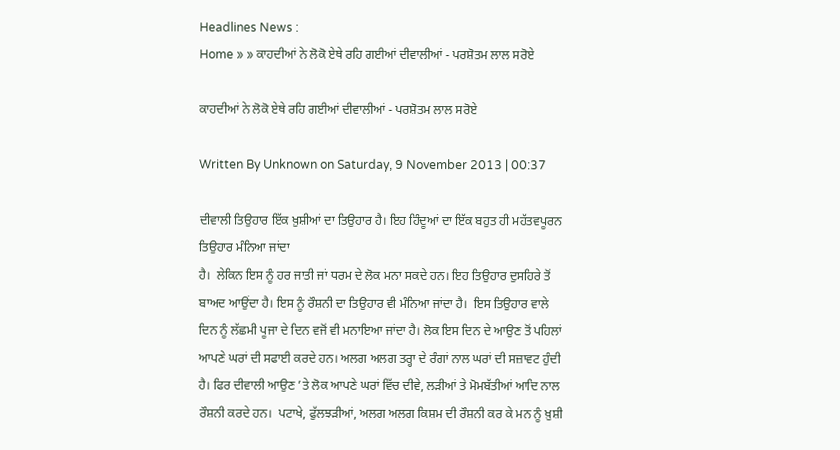Headlines News :
Home » » ਕਾਹਦੀਆਂ ਨੇ ਲੋਕੋ ਏਥੇ ਰਹਿ ਗਈਆਂ ਦੀਵਾਲੀਆਂ - ਪਰਸ਼ੋਤਮ ਲਾਲ ਸਰੋਏ

ਕਾਹਦੀਆਂ ਨੇ ਲੋਕੋ ਏਥੇ ਰਹਿ ਗਈਆਂ ਦੀਵਾਲੀਆਂ - ਪਰਸ਼ੋਤਮ ਲਾਲ ਸਰੋਏ

Written By Unknown on Saturday, 9 November 2013 | 00:37

ਦੀਵਾਲੀ ਤਿਉਹਾਰ ਇੱਕ ਖ਼ੁਸ਼ੀਆਂ ਦਾ ਤਿਉਹਾਰ ਹੈ। ਇਹ ਹਿੰਦੂਆਂ ਦਾ ਇੱਕ ਬਹੁਤ ਹੀ ਮਹੱਤਵਪੂਰਨ ਤਿਉਹਾਰ ਮੰਨਿਆ ਜਾਂਦਾ
ਹੈ।  ਲੇਕਿਨ ਇਸ ਨੂੰ ਹਰ ਜਾਤੀ ਜਾਂ ਧਰਮ ਦੇ ਲੋਕ ਮਨਾ ਸਕਦੇ ਹਨ। ਇਹ ਤਿਉਹਾਰ ਦੁਸਹਿਰੇ ਤੋਂ ਬਾਅਦ ਆਉਂਦਾ ਹੈ। ਇਸ ਨੂੰ ਰੌਸ਼ਨੀ ਦਾ ਤਿਉਹਾਰ ਵੀ ਮੰਨਿਆ ਜਾਂਦਾ ਹੈ।  ਇਸ ਤਿਉਹਾਰ ਵਾਲੇ ਦਿਨ ਨੂੰ ਲੱਛਮੀ ਪੂਜਾ ਦੇ ਦਿਨ ਵਜੋਂ ਵੀ ਮਨਾਇਆ ਜਾਂਦਾ ਹੈ। ਲੋਕ ਇਸ ਦਿਨ ਦੇ ਆਉਣ ਤੋਂ ਪਹਿਲਾਂ ਆਪਣੇ ਘਰਾਂ ਦੀ ਸਫਾਈ ਕਰਦੇ ਹਨ। ਅਲਗ ਅਲਗ ਤਰ੍ਹਾ ਦੇ ਰੰਗਾਂ ਨਾਲ ਘਰਾਂ ਦੀ ਸਜ਼ਾਵਟ ਹੁੰਦੀ ਹੈ। ਫਿਰ ਦੀਵਾਲੀ ਆਉਣ ’ਤੇ ਲੋਕ ਆਪਣੇ ਘਰਾਂ ਵਿੱਚ ਦੀਵੇ, ਲੜੀਆਂ ਤੇ ਮੋਮਬੱਤੀਆਂ ਆਦਿ ਨਾਲ ਰੌਸ਼ਨੀ ਕਰਦੇ ਹਨ।  ਪਟਾਖੇ, ਫੁੱਲਝੜੀਆਂ, ਅਲਗ ਅਲਗ ਕਿਸ਼ਮ ਦੀ ਰੌਸ਼ਨੀ ਕਰ ਕੇ ਮਨ ਨੂੰ ਖ਼ੁਸ਼ੀ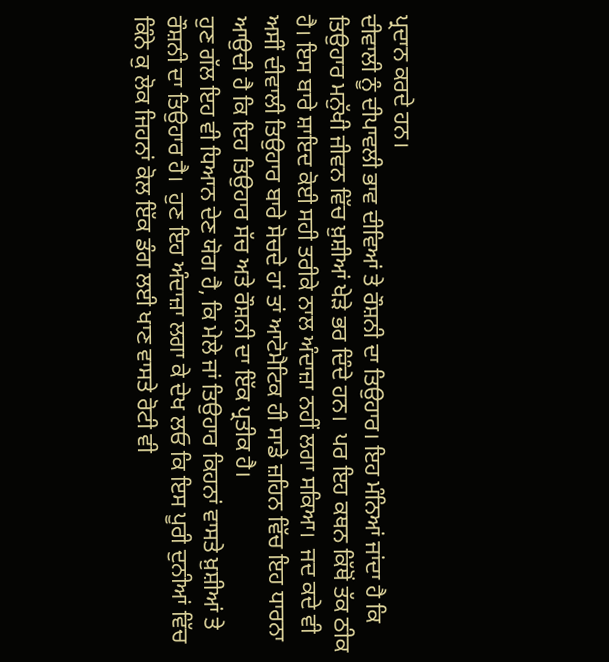ਪ੍ਰਦਾਨ ਕਰਦੇ ਹਨ।
ਦੀਵਾਲੀ ਨੂੰ ਦੀਪਾਵਲੀ ਭਾਵ ਦੀਵਿਆਂ ਤੇ ਰੌਸ਼ਨੀ ਦਾ ਤਿਉਹਾਰ। ਇਹ ਮੰਨਿਆਂ ਜਾਂਦਾ ਹੈ ਕਿ ਤਿਉਹਾਰ ਮਨੁੱਖੀ ਜੀਵਨ ਵਿੱਚ ਖ਼ੁਸ਼ੀਆਂ ਖੇੜੇ ਭਰ ਦਿੰਦੇ ਹਨ।  ਪਰ ਇਹ ਕਥਨ ਕਿੱਥੋਂ ਤੱਕ ਠੀਕ ਹੈ। ਇਸ ਬਾਰੇ ਸ਼ਾਇਦ ਕੋਈ ਸਹੀ ਤਰੀਕੇ ਨਾਲ ਅੰਦਾਜ਼ਾ ਨਹੀਂ ਲਗਾ ਸਕਿਆ।  ਜਦ ਕਦੇ ਵੀ ਅਸੀਂ ਦੀਵਾਲੀ ਤਿਉਹਾਰ ਬਾਰੇ ਸੋਚਦੇ ਹਾਂ ਤਾਂ ਆਟੋਮੈਟਿਕ ਹੀ ਸਾਡੇ ਜ਼ਹਿਨ ਵਿੱਚ ਇਹ ਧਾਰਨਾ ਆਉਦੀ ਹੈ ਕਿ ਇਹ ਤਿਉਹਾਰ ਸੱਚ ਅਤੇ ਰੌਸ਼ਨੀ ਦਾ ਇੱਕ ਪ੍ਰਤੀਕ ਹੈ।
ਹੁਣ ਗੱਲ ਇਹ ਵੀ ਧਿਆਨ ਦੇਣ ਯੋਗ ਹੈ, ਕਿ ਮੇਲੇ ਜਾਂ ਤਿਉਹਾਰ ਕਿਹਨਾਂ ਵਾਸਤੇ ਖ਼ੁਸ਼ੀਆਂ ਤੇ ਰੌਸ਼ਨੀ ਦਾ ਤਿਉਹਾਰ ਹੈ।  ਹੁਣ ਇਹ ਅੰਦਾਜ਼ਾ ਲਗਾ ਕੇ ਦੇਖ ਲਓ ਕਿ ਇਸ ਪੂਰੀ ਦੁਨੀਆਂ ਵਿੱਚ ਕਿੰਨੇ ਕੁ ਲੋਕ ਜਿਹਨਾਂ ਕੋਲ ਇੱਕ ਡੰਗ ਲਈ ਖਾਣ ਵਾਸਤੇ ਰੋਟੀ ਵੀ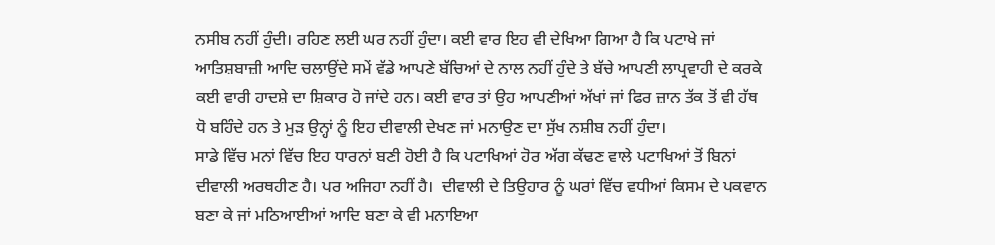ਨਸੀਬ ਨਹੀਂ ਹੁੰਦੀ। ਰਹਿਣ ਲਈ ਘਰ ਨਹੀਂ ਹੁੰਦਾ। ਕਈ ਵਾਰ ਇਹ ਵੀ ਦੇਖਿਆ ਗਿਆ ਹੈ ਕਿ ਪਟਾਖੇ ਜਾਂ ਆਤਿਸ਼ਬਾਜ਼ੀ ਆਦਿ ਚਲਾਉਂਦੇ ਸਮੇਂ ਵੱਡੇ ਆਪਣੇ ਬੱਚਿਆਂ ਦੇ ਨਾਲ ਨਹੀਂ ਹੁੰਦੇ ਤੇ ਬੱਚੇ ਆਪਣੀ ਲਾਪ੍ਰਵਾਹੀ ਦੇ ਕਰਕੇ ਕਈ ਵਾਰੀ ਹਾਦਸ਼ੇ ਦਾ ਸ਼ਿਕਾਰ ਹੋ ਜਾਂਦੇ ਹਨ। ਕਈ ਵਾਰ ਤਾਂ ਉਹ ਆਪਣੀਆਂ ਅੱਖਾਂ ਜਾਂ ਫਿਰ ਜ਼ਾਨ ਤੱਕ ਤੋਂ ਵੀ ਹੱਥ ਧੋ ਬਹਿੰਦੇ ਹਨ ਤੇ ਮੁੜ ਉਨ੍ਹਾਂ ਨੂੰ ਇਹ ਦੀਵਾਲੀ ਦੇਖਣ ਜਾਂ ਮਨਾਉਣ ਦਾ ਸੁੱਖ ਨਸ਼ੀਬ ਨਹੀਂ ਹੁੰਦਾ।
ਸਾਡੇ ਵਿੱਚ ਮਨਾਂ ਵਿੱਚ ਇਹ ਧਾਰਨਾਂ ਬਣੀ ਹੋਈ ਹੈ ਕਿ ਪਟਾਖਿਆਂ ਹੋਰ ਅੱਗ ਕੱਢਣ ਵਾਲੇ ਪਟਾਖਿਆਂ ਤੋਂ ਬਿਨਾਂ ਦੀਵਾਲੀ ਅਰਥਹੀਣ ਹੈ। ਪਰ ਅਜਿਹਾ ਨਹੀਂ ਹੈ।  ਦੀਵਾਲੀ ਦੇ ਤਿਉਹਾਰ ਨੂੰ ਘਰਾਂ ਵਿੱਚ ਵਧੀਆਂ ਕਿਸਮ ਦੇ ਪਕਵਾਨ ਬਣਾ ਕੇ ਜਾਂ ਮਠਿਆਈਆਂ ਆਦਿ ਬਣਾ ਕੇ ਵੀ ਮਨਾਇਆ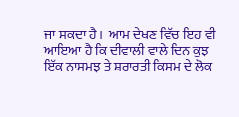ਜਾ ਸਕਦਾ ਹੈ।  ਆਮ ਦੇਖਣ ਵਿੱਚ ਇਹ ਵੀ ਆਇਆ ਹੈ ਕਿ ਦੀਵਾਲੀ ਵਾਲੇ ਦਿਨ ਕੁਝ ਇੱਕ ਨਾਸਮਝ ਤੇ ਸ਼ਰਾਰਤੀ ਕਿਸਮ ਦੇ ਲੋਕ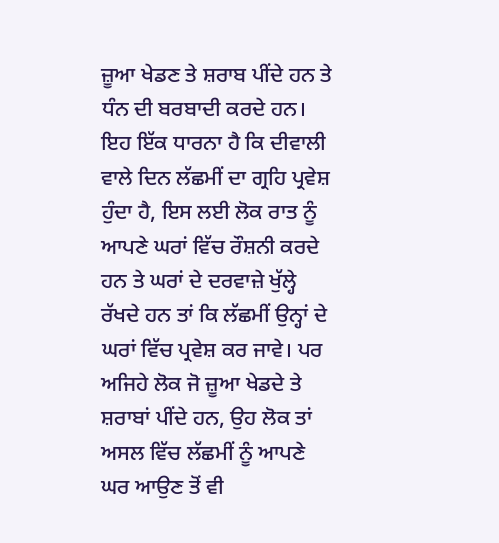ਜ਼ੂਆ ਖੇਡਣ ਤੇ ਸ਼ਰਾਬ ਪੀਂਦੇ ਹਨ ਤੇ ਧੰਨ ਦੀ ਬਰਬਾਦੀ ਕਰਦੇ ਹਨ। ਇਹ ਇੱਕ ਧਾਰਨਾ ਹੈ ਕਿ ਦੀਵਾਲੀ ਵਾਲੇ ਦਿਨ ਲੱਛਮੀਂ ਦਾ ਗ੍ਰਹਿ ਪ੍ਰਵੇਸ਼ ਹੁੰਦਾ ਹੈ, ਇਸ ਲਈ ਲੋਕ ਰਾਤ ਨੂੰ ਆਪਣੇ ਘਰਾਂ ਵਿੱਚ ਰੌਸ਼ਨੀ ਕਰਦੇ ਹਨ ਤੇ ਘਰਾਂ ਦੇ ਦਰਵਾਜ਼ੇ ਖੁੱਲ੍ਹੇ ਰੱਖਦੇ ਹਨ ਤਾਂ ਕਿ ਲੱਛਮੀਂ ਉਨ੍ਹਾਂ ਦੇ ਘਰਾਂ ਵਿੱਚ ਪ੍ਰਵੇਸ਼ ਕਰ ਜਾਵੇ। ਪਰ ਅਜਿਹੇ ਲੋਕ ਜੋ ਜ਼ੂਆ ਖੇਡਦੇ ਤੇ ਸ਼ਰਾਬਾਂ ਪੀਂਦੇ ਹਨ, ਉਹ ਲੋਕ ਤਾਂ ਅਸਲ ਵਿੱਚ ਲੱਛਮੀਂ ਨੂੰ ਆਪਣੇ ਘਰ ਆਉਣ ਤੋਂ ਵੀ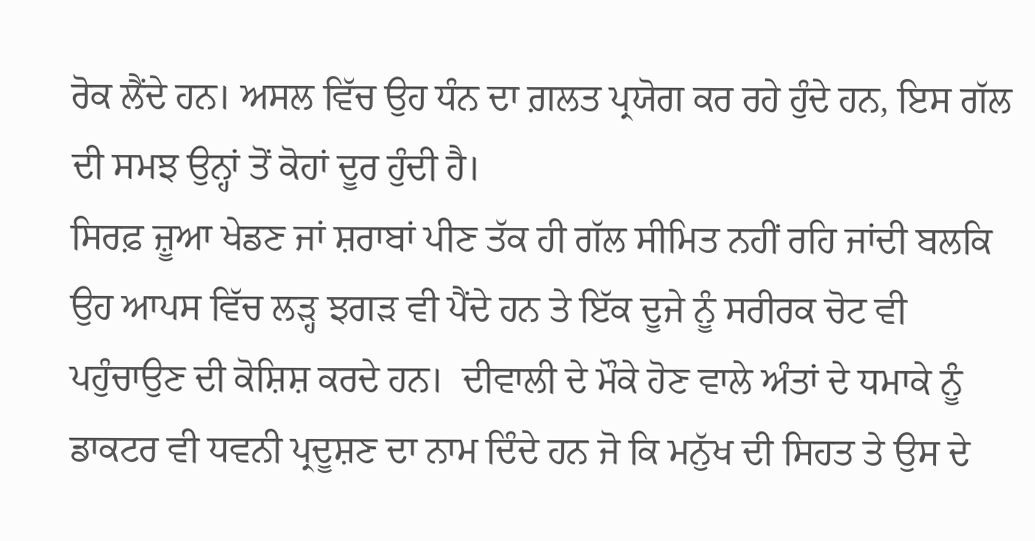ਰੋਕ ਲੈਂਦੇ ਹਨ। ਅਸਲ ਵਿੱਚ ਉਹ ਧੰਨ ਦਾ ਗ਼ਲਤ ਪ੍ਰਯੋਗ ਕਰ ਰਹੇ ਹੁੰਦੇ ਹਨ, ਇਸ ਗੱਲ ਦੀ ਸਮਝ ਉਨ੍ਹਾਂ ਤੋਂ ਕੋਹਾਂ ਦੂਰ ਹੁੰਦੀ ਹੈ।
ਸਿਰਫ਼ ਜ਼ੂਆ ਖੇਡਣ ਜਾਂ ਸ਼ਰਾਬਾਂ ਪੀਣ ਤੱਕ ਹੀ ਗੱਲ ਸੀਮਿਤ ਨਹੀਂ ਰਹਿ ਜਾਂਦੀ ਬਲਕਿ ਉਹ ਆਪਸ ਵਿੱਚ ਲੜ੍ਹ ਝਗੜ ਵੀ ਪੈਂਦੇ ਹਨ ਤੇ ਇੱਕ ਦੂਜੇ ਨੂੰ ਸਰੀਰਕ ਚੋਟ ਵੀ ਪਹੁੰਚਾਉਣ ਦੀ ਕੋਸ਼ਿਸ਼ ਕਰਦੇ ਹਨ।  ਦੀਵਾਲੀ ਦੇ ਮੌਕੇ ਹੋਣ ਵਾਲੇ ਅੰਤਾਂ ਦੇ ਧਮਾਕੇ ਨੂੰ ਡਾਕਟਰ ਵੀ ਧਵਨੀ ਪ੍ਰਦੂਸ਼ਣ ਦਾ ਨਾਮ ਦਿੰਦੇ ਹਨ ਜੋ ਕਿ ਮਨੁੱਖ ਦੀ ਸਿਹਤ ਤੇ ਉਸ ਦੇ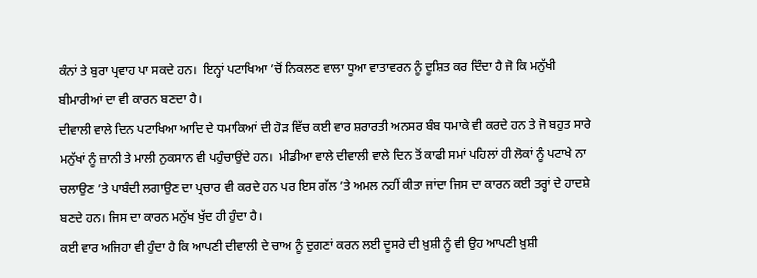ਕੰਨਾਂ ਤੇ ਬੁਰਾ ਪ੍ਰਵਾਹ ਪਾ ਸਕਦੇ ਹਨ।  ਇਨ੍ਹਾਂ ਪਟਾਖਿਆ ’ਚੋਂ ਨਿਕਲਣ ਵਾਲਾ ਧੂਆ ਵਾਤਾਵਰਨ ਨੂੰ ਦੂਸ਼ਿਤ ਕਰ ਦਿੰਦਾ ਹੈ ਜੋ ਕਿ ਮਨੁੱਖੀ ਬੀਮਾਰੀਆਂ ਦਾ ਵੀ ਕਾਰਨ ਬਣਦਾ ਹੈ।
ਦੀਵਾਲੀ ਵਾਲੇ ਦਿਨ ਪਟਾਖਿਆ ਆਦਿ ਦੇ ਧਮਾਕਿਆਂ ਦੀ ਹੋੜ ਵਿੱਚ ਕਈ ਵਾਰ ਸ਼ਰਾਰਤੀ ਅਨਸਰ ਬੰਬ ਧਮਾਕੇ ਵੀ ਕਰਦੇ ਹਨ ਤੇ ਜੋ ਬਹੁਤ ਸਾਰੇ ਮਨੁੱਖਾਂ ਨੂੰ ਜ਼ਾਨੀ ਤੇ ਮਾਲੀ ਨੁਕਸਾਨ ਵੀ ਪਹੁੰਚਾਉਂਦੇ ਹਨ।  ਮੀਡੀਆ ਵਾਲੇ ਦੀਵਾਲੀ ਵਾਲੇ ਦਿਨ ਤੋਂ ਕਾਫੀ ਸਮਾਂ ਪਹਿਲਾਂ ਹੀ ਲੋਕਾਂ ਨੂੰ ਪਟਾਖੇ ਨਾ ਚਲਾਉਣ ’ਤੇ ਪਾਬੰਦੀ ਲਗਾਉਣ ਦਾ ਪ੍ਰਚਾਰ ਵੀ ਕਰਦੇ ਹਨ ਪਰ ਇਸ ਗੱਲ ’ਤੇ ਅਮਲ ਨਹੀਂ ਕੀਤਾ ਜਾਂਦਾ ਜਿਸ ਦਾ ਕਾਰਨ ਕਈ ਤਰ੍ਹਾਂ ਦੇ ਹਾਦਸ਼ੇ ਬਣਦੇ ਹਨ। ਜਿਸ ਦਾ ਕਾਰਨ ਮਨੁੱਖ ਖੁੱਦ ਹੀ ਹੁੰਦਾ ਹੈ।
ਕਈ ਵਾਰ ਅਜਿਹਾ ਵੀ ਹੁੰਦਾ ਹੈ ਕਿ ਆਪਣੀ ਦੀਵਾਲੀ ਦੇ ਚਾਅ ਨੂੰ ਦੁਗਣਾਂ ਕਰਨ ਲਈ ਦੂਸਰੇ ਦੀ ਖ਼ੁਸ਼ੀ ਨੂੰ ਵੀ ਉਹ ਆਪਣੀ ਖ਼ੁਸ਼ੀ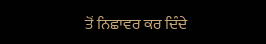ਤੋਂ ਨਿਛਾਵਰ ਕਰ ਦਿੰਦੇ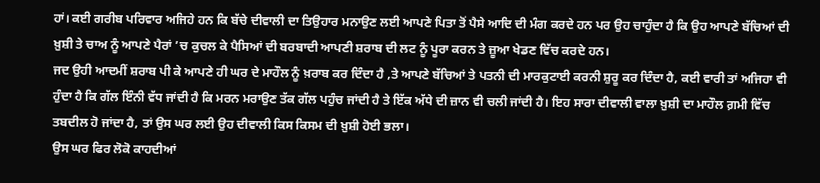ਹਾਂ। ਕਈ ਗਰੀਬ ਪਰਿਵਾਰ ਅਜਿਹੇ ਹਨ ਕਿ ਬੱਚੇ ਦੀਵਾਲੀ ਦਾ ਤਿਉਹਾਰ ਮਨਾਉਣ ਲਈ ਆਪਣੇ ਪਿਤਾ ਤੋਂ ਪੈਸੇ ਆਦਿ ਦੀ ਮੰਗ ਕਰਦੇ ਹਨ ਪਰ ਉਹ ਚਾਹੁੰਦਾ ਹੈ ਕਿ ਉਹ ਆਪਣੇ ਬੱਚਿਆਂ ਦੀ ਖ਼ੁਸ਼ੀ ਤੇ ਚਾਅ ਨੂੰ ਆਪਣੇ ਪੈਰਾਂ ’ਚ ਕੁਚਲ ਕੇ ਪੈਸਿਆਂ ਦੀ ਬਰਬਾਦੀ ਆਪਣੀ ਸ਼ਰਾਬ ਦੀ ਲਟ ਨੂੰ ਪੂਰਾ ਕਰਨ ਤੇ ਜ਼ੂਆ ਖੇਡਣ ਵਿੱਚ ਕਰਦੇ ਹਨ।
ਜਦ ਉਹੀ ਆਦਮੀਂ ਸ਼ਰਾਬ ਪੀ ਕੇ ਆਪਣੇ ਹੀ ਘਰ ਦੇ ਮਾਹੌਲ ਨੂੰ ਖ਼ਰਾਬ ਕਰ ਦਿੰਦਾ ਹੈ ,ਤੇ ਆਪਣੇ ਬੱਚਿਆਂ ਤੇ ਪਤਨੀ ਦੀ ਮਾਰਕੁਟਾਈ ਕਰਨੀ ਸ਼ੁਰੂ ਕਰ ਦਿੰਦਾ ਹੈ, ਕਈ ਵਾਰੀ ਤਾਂ ਅਜਿਹਾ ਵੀ ਹੁੰਦਾ ਹੈ ਕਿ ਗੱਲ ਇੰਨੀ ਵੱਧ ਜਾਂਦੀ ਹੈ ਕਿ ਮਰਨ ਮਰਾਉਣ ਤੱਕ ਗੱਲ ਪਹੁੰਚ ਜਾਂਦੀ ਹੈ ਤੇ ਇੱਕ ਅੱਧੇ ਦੀ ਜ਼ਾਨ ਵੀ ਚਲੀ ਜਾਂਦੀ ਹੈ। ਇਹ ਸਾਰਾ ਦੀਵਾਲੀ ਵਾਲਾ ਖ਼ੁਸ਼ੀ ਦਾ ਮਾਹੌਲ ਗ਼ਮੀ ਵਿੱਚ ਤਬਦੀਲ ਹੋ ਜਾਂਦਾ ਹੈ, ਤਾਂ ਉਸ ਘਰ ਲਈ ਉਹ ਦੀਵਾਲੀ ਕਿਸ ਕਿਸਮ ਦੀ ਖ਼ੁਸ਼ੀ ਹੋਈ ਭਲਾ।
ਉਸ ਘਰ ਫਿਰ ਲੋਕੋ ਕਾਹਦੀਆਂ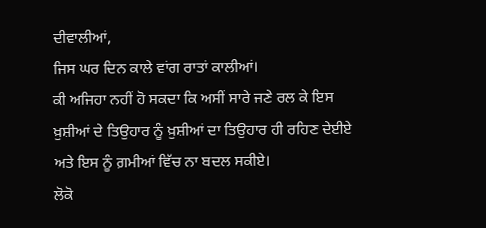ਦੀਵਾਲੀਆਂ,
ਜਿਸ ਘਰ ਦਿਨ ਕਾਲੇ ਵਾਂਗ ਰਾਤਾਂ ਕਾਲੀਆਂ।
ਕੀ ਅਜਿਹਾ ਨਹੀਂ ਹੋ ਸਕਦਾ ਕਿ ਅਸੀਂ ਸਾਰੇ ਜਣੇ ਰਲ ਕੇ ਇਸ ਖ਼ੁਸ਼ੀਆਂ ਦੇ ਤਿਉਹਾਰ ਨੂੰ ਖ਼ੁਸ਼ੀਆਂ ਦਾ ਤਿਉਹਾਰ ਹੀ ਰਹਿਣ ਦੇਈਏ ਅਤੇ ਇਸ ਨੂੰ ਗ਼ਮੀਆਂ ਵਿੱਚ ਨਾ ਬਦਲ ਸਕੀਏ।
ਲੋਕੋ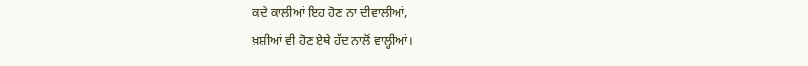ਕਦੇ ਕਾਲੀਆਂ ਇਹ ਹੋਣ ਨਾ ਦੀਵਾਲੀਆਂ,
ਖ਼ਸ਼ੀਆਂ ਵੀ ਹੋਣ ਏਥੇ ਹੱਦ ਨਾਲੋਂ ਵਾਲ੍ਹੀਆਂ।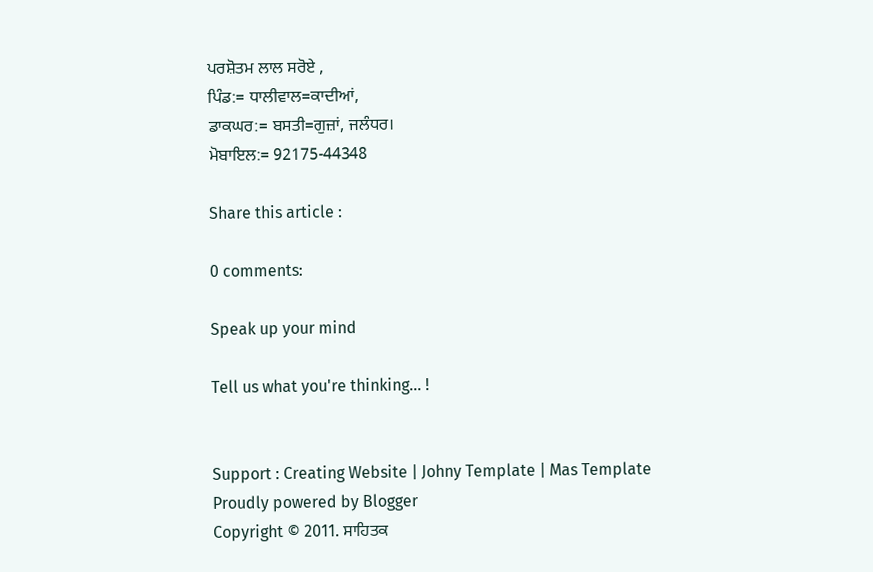ਪਰਸ਼ੋਤਮ ਲਾਲ ਸਰੋਏ ,
ਪਿੰਡ:= ਧਾਲੀਵਾਲ=ਕਾਦੀਆਂ,
ਡਾਕਘਰ:= ਬਸਤੀ=ਗੁਜ਼ਾਂ, ਜਲੰਧਰ।
ਮੋਬਾਇਲ:= 92175-44348

Share this article :

0 comments:

Speak up your mind

Tell us what you're thinking... !


Support : Creating Website | Johny Template | Mas Template
Proudly powered by Blogger
Copyright © 2011. ਸਾਹਿਤਕ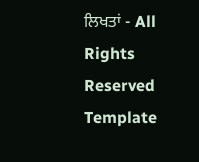ਲਿਖਤਾਂ - All Rights Reserved
Template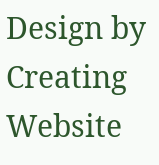Design by Creating Website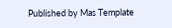Published by Mas Template